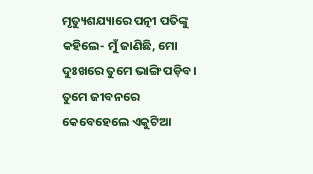ମୃତ୍ୟୁଶଯ୍ୟାରେ ପତ୍ନୀ ପତିଙ୍କୁ କହିଲେ- ମୁଁ ଜାଣିଛି, ମୋ ଦୁଃଖରେ ତୁମେ ଭାଙ୍ଗି ପଡ଼ିବ। ତୁମେ ଜୀବନରେ କେବେହେଲେ ଏକୁଟିଆ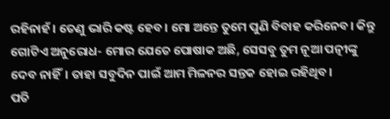ରହିନାହଁ। ତେଣୁ ଭାରି କଷ୍ଟ ହେବ। ମୋ ଅନ୍ତେ ତୁମେ ପୁଣି ବିବାହ କରିନେବ। କିନ୍ତୁ ଗୋଟିଏ ଅନୁରୋଧ- ମୋର ଯେତେ ପୋଷାକ ଅଛି, ସେସବୁ ତୁମ ନୂଆ ପତ୍ନୀଙ୍କୁ ଦେବ ନାହିଁ। ତାହା ସବୁଦିନ ପାଇଁ ଆମ ମିଳନର ସନ୍ତକ ହୋଇ ରହିଥିବ।
ପତି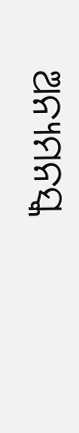ଅନ୍ୟମନସ୍କ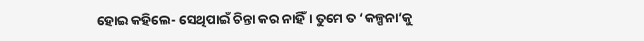ହୋଇ କହିଲେ- ସେଥିପାଇଁ ଚିନ୍ତା କର ନାହିଁ। ତୁମେ ତ ‘କଳ୍ପନା’କୁ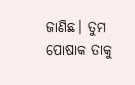ଜାଣିଛ। ତୁମ ପୋଷାକ ତାକୁ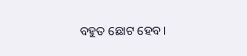ବହୁତ ଛୋଟ ହେବ।